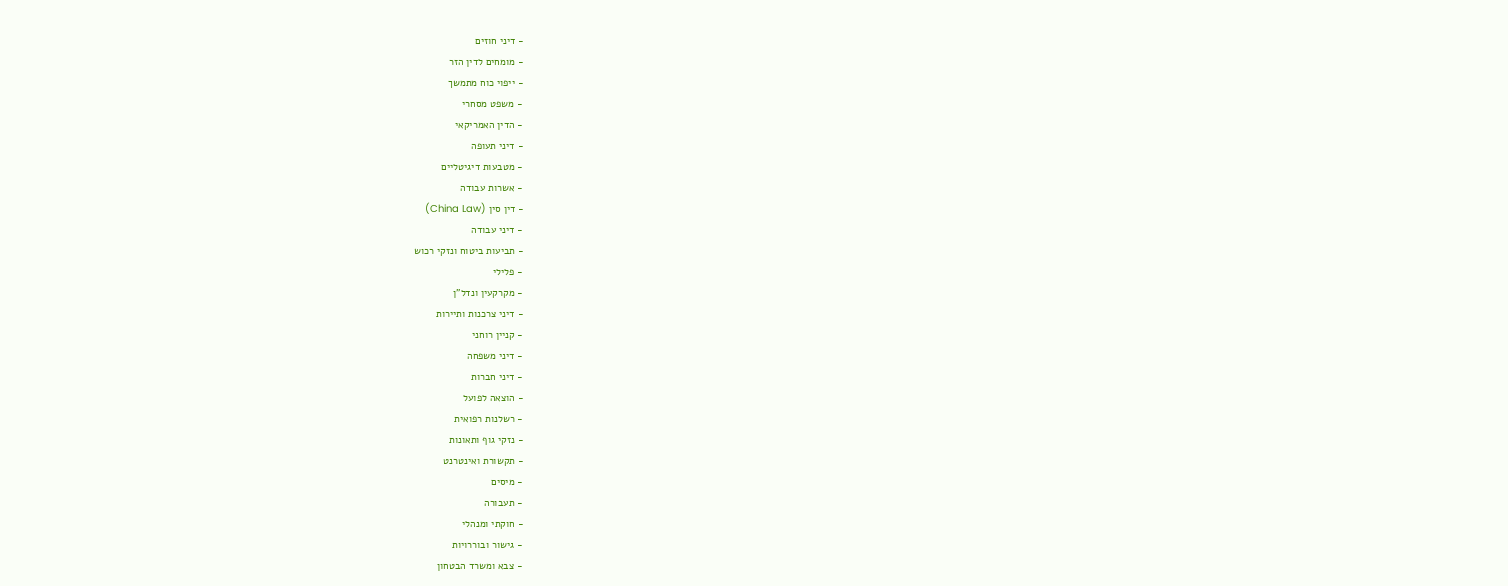- דיני חוזים
- מומחים לדין הזר
- ייפוי כוח מתמשך
- משפט מסחרי
- הדין האמריקאי
- דיני תעופה
- מטבעות דיגיטליים
- אשרות עבודה
- דין סין (China Law)
- דיני עבודה
- תביעות ביטוח ונזקי רכוש
- פלילי
- מקרקעין ונדל"ן
- דיני צרכנות ותיירות
- קניין רוחני
- דיני משפחה
- דיני חברות
- הוצאה לפועל
- רשלנות רפואית
- נזקי גוף ותאונות
- תקשורת ואינטרנט
- מיסים
- תעבורה
- חוקתי ומנהלי
- גישור ובוררויות
- צבא ומשרד הבטחון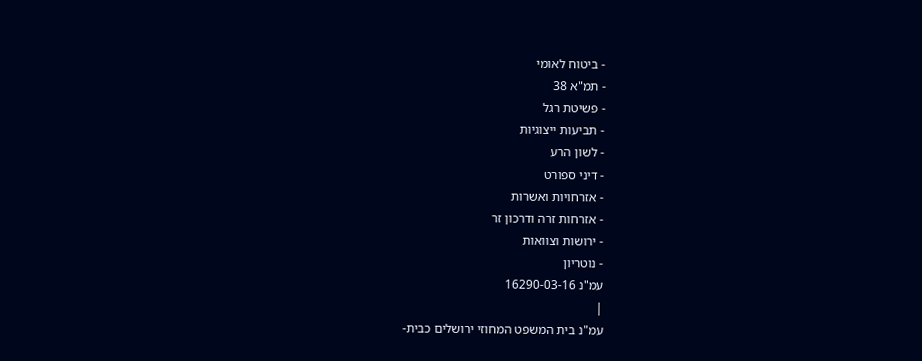- ביטוח לאומי
- תמ"א 38
- פשיטת רגל
- תביעות ייצוגיות
- לשון הרע
- דיני ספורט
- אזרחויות ואשרות
- אזרחות זרה ודרכון זר
- ירושות וצוואות
- נוטריון
עמ"נ 16290-03-16
|
עמ"נ בית המשפט המחוזי ירושלים כבית-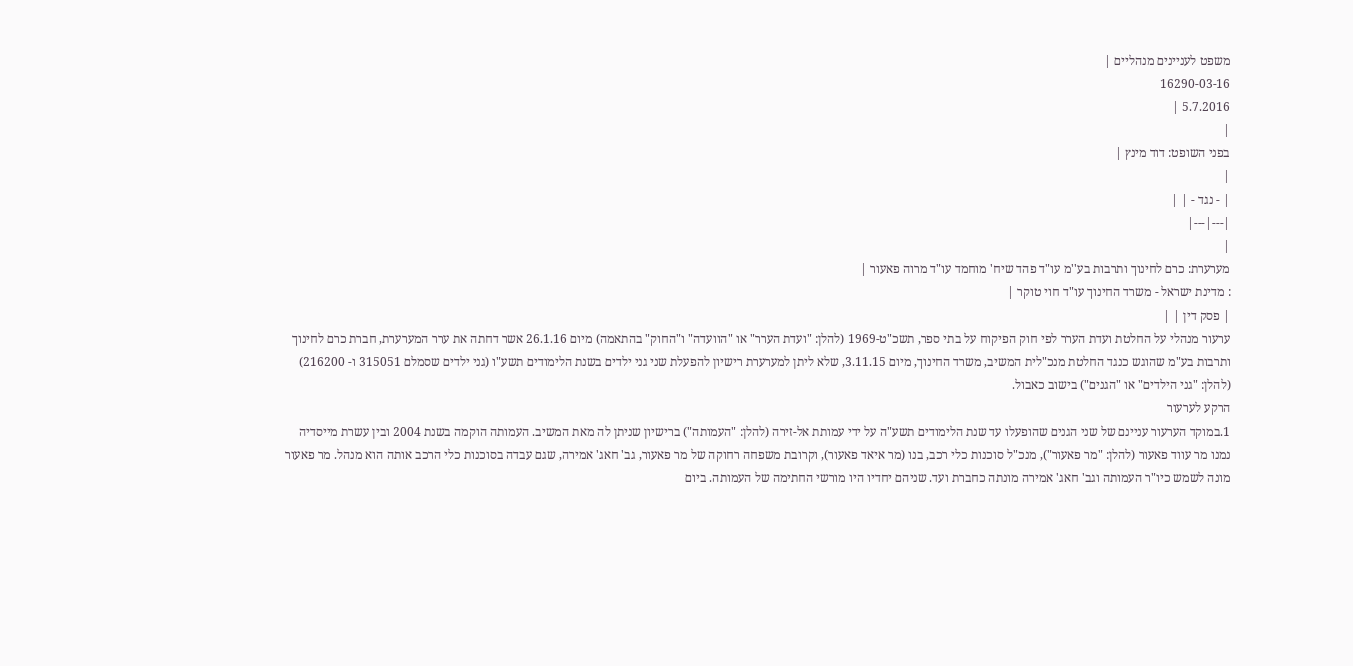משפט לעניינים מנהליים |
16290-03-16
5.7.2016 |
|
בפני השופט: דוד מינץ |
|
| - נגד - | |
|---|---|
|
מערערת: כרם לחינוך ותרבות בע''מ עו"ד פהד שיח' מוחמד עו"ד מרוה פאעור |
: מדינת ישראל - משרד החינוך עו"ד חוי טוקר |
| פסק דין | |
ערעור מנהלי על החלטת ועדת הערר לפי חוק הפיקוח על בתי ספר, תשכ"ט-1969 (להלן: "ועדת הערר" או "הוועדה" ו"החוק" בהתאמה) מיום 26.1.16 אשר דחתה את ערר המערערת, חברת כרם לחינוך ותרבות בע"מ שהוגש כנגד החלטת מנכ"לית המשיב, משרד החינוך, מיום 3.11.15, שלא ליתן למערערת רישיון להפעלת שני גני ילדים בשנת הלימודים תשע"ו (גני ילדים שסמלם 315051 ו- 216200) (להלן: "גני הילדים" או "הגנים") בישוב כאבול.
הרקע לערעור
1.במוקד הערעור עניינם של שני הגנים שהופעלו עד שנת הלימודים תשע"ה על ידי עמותת אל-זירה (להלן: "העמותה") ברישיון שניתן לה מאת המשיב. העמותה הוקמה בשנת 2004 ובין עשרת מייסדיה נמנו מר עווד פאעור (להלן: "מר פאעור"), מנכ"ל סוכנות כלי רכב, בנו (מר איאד פאעור), וקרובת משפחה רחוקה של מר פאעור, גב' חאג' אמירה, שגם עבדה בסוכנות כלי הרכב אותה הוא מנהל. מר פאעור מונה לשמש כיו"ר העמותה וגב' חאג' אמירה מונתה כחברת ועד. שניהם יחדיו היו מורשי החתימה של העמותה. ביום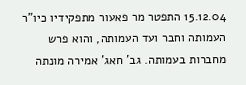15.12.04 התפטר מר פאעור מתפקידיו כיו"ר העמותה וחבר ועד העמותה, והוא פרש מחברות בעמותה. גב' חאג' אמירה מונתה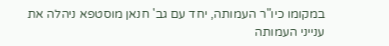במקומו כיו"ר העמותה, יחד עם גב' חנאן מוסטפא ניהלה את ענייני העמותה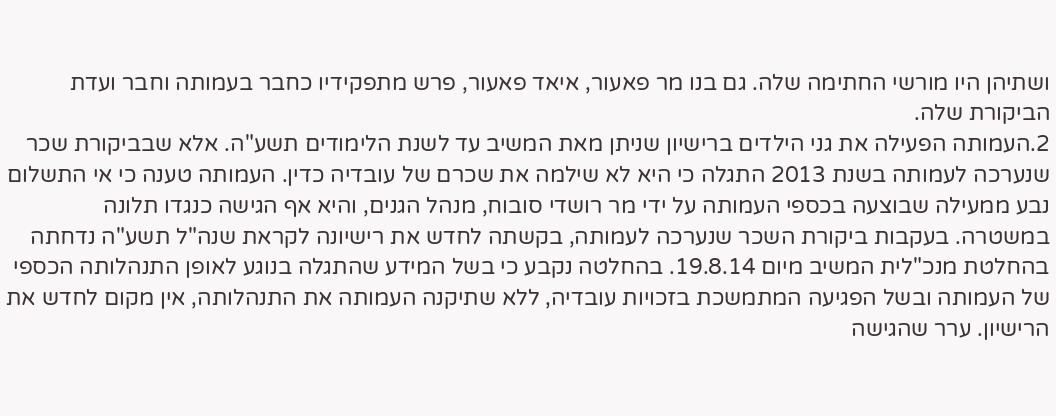ושתיהן היו מורשי החתימה שלה. גם בנו מר פאעור, איאד פאעור, פרש מתפקידיו כחבר בעמותה וחבר ועדת הביקורת שלה.
2.העמותה הפעילה את גני הילדים ברישיון שניתן מאת המשיב עד לשנת הלימודים תשע"ה. אלא שבביקורת שכר שנערכה לעמותה בשנת 2013 התגלה כי היא לא שילמה את שכרם של עובדיה כדין. העמותה טענה כי אי התשלום נבע ממעילה שבוצעה בכספי העמותה על ידי מר רושדי סובוח, מנהל הגנים, והיא אף הגישה כנגדו תלונה במשטרה. בעקבות ביקורת השכר שנערכה לעמותה, בקשתה לחדש את רישיונה לקראת שנה"ל תשע"ה נדחתה בהחלטת מנכ"לית המשיב מיום 19.8.14. בהחלטה נקבע כי בשל המידע שהתגלה בנוגע לאופן התנהלותה הכספי של העמותה ובשל הפגיעה המתמשכת בזכויות עובדיה, ללא שתיקנה העמותה את התנהלותה, אין מקום לחדש את הרישיון. ערר שהגישה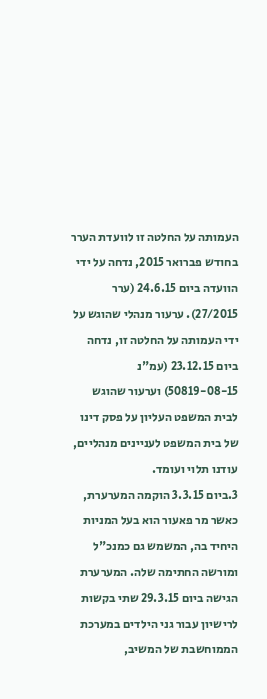העמותה על החלטה זו לוועדת הערר בחודש פברואר 2015, נדחה על ידי הוועדה ביום 24.6.15 (ערר 27/2015). ערעור מנהלי שהוגש על ידי העמותה על החלטה זו, נדחה ביום 23.12.15 (עמ"נ 50819-08-15) וערעור שהוגש לבית המשפט העליון על פסק דינו של בית המשפט לעניינים מנהליים, עודנו תלוי ועומד.
3.ביום 3.3.15 הוקמה המערערת, כאשר מר פאעור הוא בעל המניות היחיד בה, המשמש גם כמנכ"ל ומורשה החתימה שלה. המערערת הגישה ביום 29.3.15 שתי בקשות לרישיון עבור גני הילדים במערכת הממוחשבת של המשיב,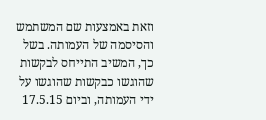וזאת באמצעות שם המשתמש והסיסמה של העמותה. בשל כך, המשיב התייחס לבקשות שהוגשו כבקשות שהוגשו על ידי העמותה, וביום 17.5.15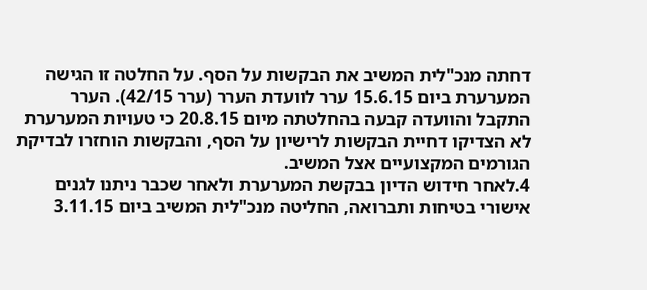דחתה מנכ"לית המשיב את הבקשות על הסף. על החלטה זו הגישה המערערת ביום 15.6.15 ערר לוועדת הערר (ערר 42/15). הערר התקבל והוועדה קבעה בהחלטתה מיום 20.8.15 כי טעויות המערערת לא הצדיקו דחיית הבקשות לרישיון על הסף, והבקשות הוחזרו לבדיקת הגורמים המקצועיים אצל המשיב.
4.לאחר חידוש הדיון בבקשת המערערת ולאחר שכבר ניתנו לגנים אישורי בטיחות ותברואה, החליטה מנכ"לית המשיב ביום 3.11.15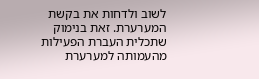לשוב ולדחות את בקשת המערערת. זאת בנימוק שתכלית העברת הפעילות מהעמותה למערערת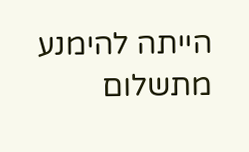הייתה להימנע מתשלום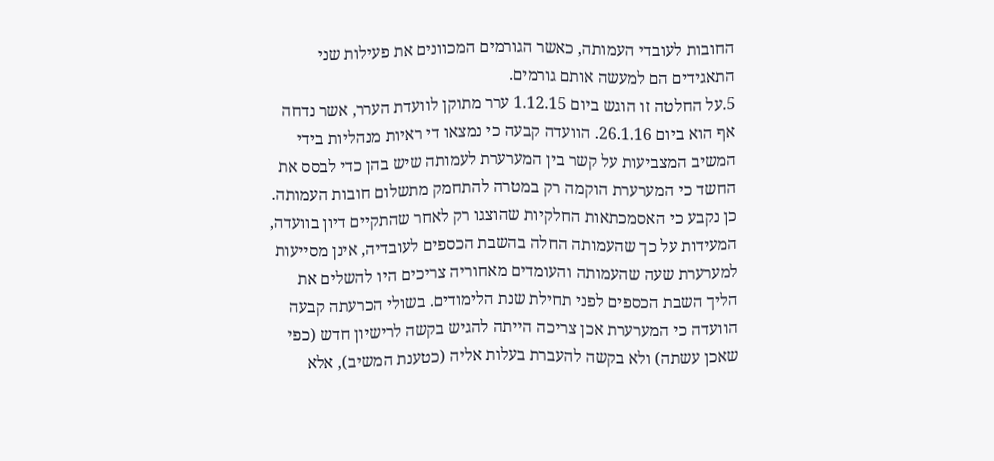החובות לעובדי העמותה, כאשר הגורמים המכוונים את פעילות שני התאגידים הם למעשה אותם גורמים.
5.על החלטה זו הוגש ביום 1.12.15 ערר מתוקן לוועדת הערר, אשר נדחה אף הוא ביום 26.1.16. הוועדה קבעה כי נמצאו די ראיות מנהליות בידי המשיב המצביעות על קשר בין המערערת לעמותה שיש בהן כדי לבסס את החשד כי המערערת הוקמה רק במטרה להתחמק מתשלום חובות העמותה. כן נקבע כי האסמכתאות החלקיות שהוצגו רק לאחר שהתקיים דיון בוועדה, המעידות על כך שהעמותה החלה בהשבת הכספים לעובדיה, אינן מסייעות למערערת שעה שהעמותה והעומדים מאחוריה צריכים היו להשלים את הליך השבת הכספים לפני תחילת שנת הלימודים. בשולי הכרעתה קבעה הוועדה כי המערערת אכן צריכה הייתה להגיש בקשה לרישיון חדש (כפי שאכן עשתה) ולא בקשה להעברת בעלות אליה (כטענת המשיב), אלא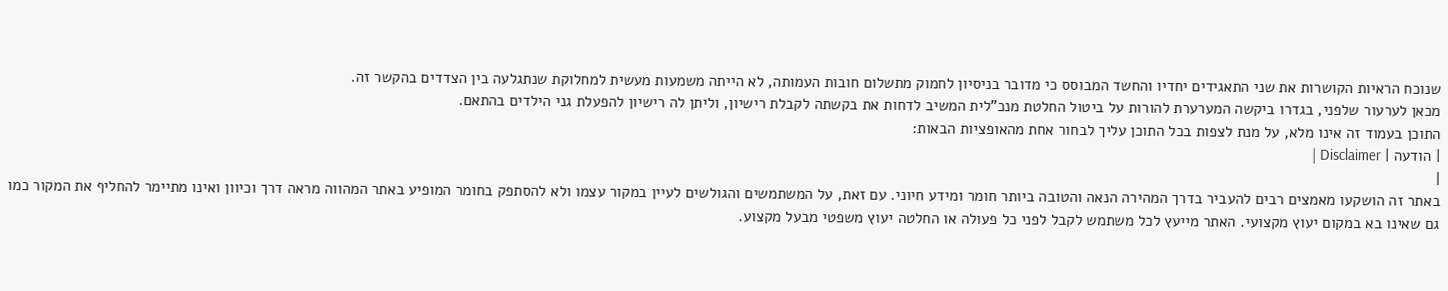שנוכח הראיות הקושרות את שני התאגידים יחדיו והחשד המבוסס כי מדובר בניסיון לחמוק מתשלום חובות העמותה, לא הייתה משמעות מעשית למחלוקת שנתגלעה בין הצדדים בהקשר זה.
מכאן לערעור שלפני, בגדרו ביקשה המערערת להורות על ביטול החלטת מנכ"לית המשיב לדחות את בקשתה לקבלת רישיון, וליתן לה רישיון להפעלת גני הילדים בהתאם.
התוכן בעמוד זה אינו מלא, על מנת לצפות בכל התוכן עליך לבחור אחת מהאופציות הבאות:
| הודעה | Disclaimer |
|
באתר זה הושקעו מאמצים רבים להעביר בדרך המהירה הנאה והטובה ביותר חומר ומידע חיוני. עם זאת, על המשתמשים והגולשים לעיין במקור עצמו ולא להסתפק בחומר המופיע באתר המהווה מראה דרך וכיוון ואינו מתיימר להחליף את המקור כמו גם שאינו בא במקום יעוץ מקצועי. האתר מייעץ לכל משתמש לקבל לפני כל פעולה או החלטה יעוץ משפטי מבעל מקצוע.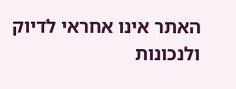האתר אינו אחראי לדיוק ולנכונות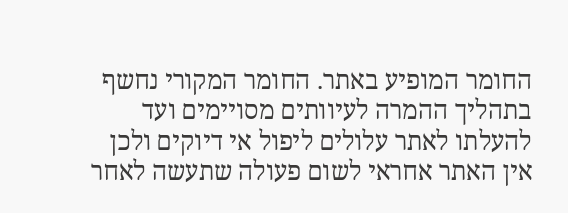החומר המופיע באתר. החומר המקורי נחשף בתהליך ההמרה לעיוותים מסויימים ועד להעלתו לאתר עלולים ליפול אי דיוקים ולכן אין האתר אחראי לשום פעולה שתעשה לאחר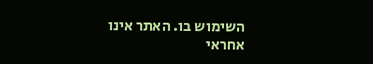השימוש בו. האתר אינו אחראי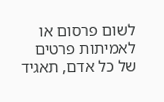לשום פרסום או לאמיתות פרטים של כל אדם, תאגיד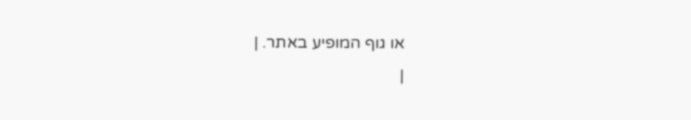או גוף המופיע באתר. |
|